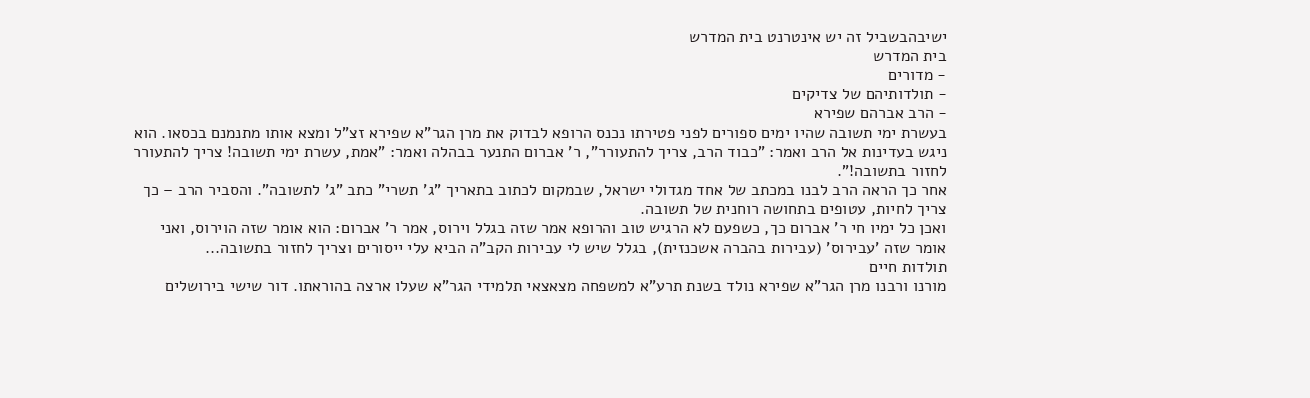ישיבהבשביל זה יש אינטרנט בית המדרש
בית המדרש
- מדורים
- תולדותיהם של צדיקים
- הרב אברהם שפירא
בעשרת ימי תשובה שהיו ימים ספורים לפני פטירתו נכנס הרופא לבדוק את מרן הגר"א שפירא זצ"ל ומצא אותו מתנמנם בכסאו. הוא ניגש בעדינות אל הרב ואמר: "כבוד הרב, צריך להתעורר", ר' אברום התנער בבהלה ואמר: "אמת, עשרת ימי תשובה! צריך להתעורר לחזור בתשובה!".
אחר כך הראה הרב לבנו במכתב של אחד מגדולי ישראל, שבמקום לכתוב בתאריך "ג' תשרי" כתב "ג' לתשובה". והסביר הרב – כך צריך לחיות, עטופים בתחושה רוחנית של תשובה.
ואכן כל ימיו חי ר' אברום כך, כשפעם לא הרגיש טוב והרופא אמר שזה בגלל וירוס, אמר ר' אברום: הוא אומר שזה הוירוס, ואני אומר שזה 'עבירוס' (עבירות בהברה אשכנזית), בגלל שיש לי עבירות הקב"ה הביא עלי ייסורים וצריך לחזור בתשובה...
תולדות חיים
מורנו ורבנו מרן הגר"א שפירא נולד בשנת תרע"א למשפחה מצאצאי תלמידי הגר"א שעלו ארצה בהוראתו. דור שישי בירושלים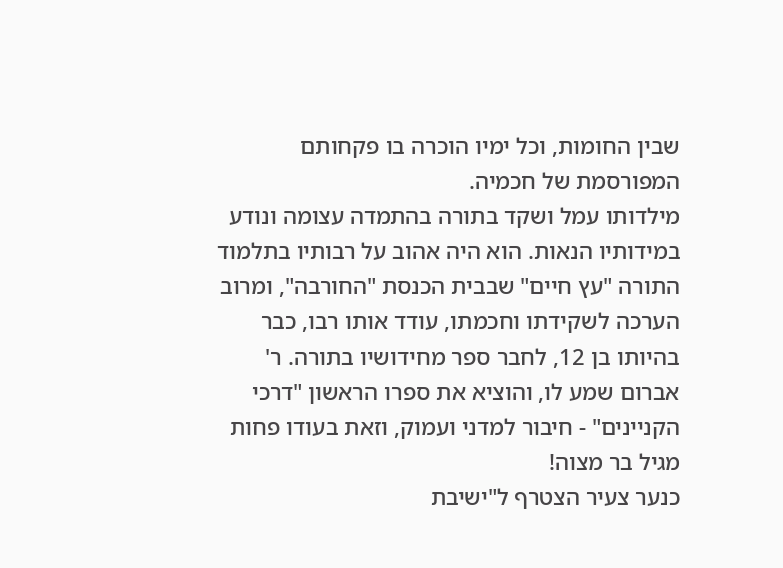שבין החומות, וכל ימיו הוכרה בו פקחותם המפורסמת של חכמיה.
מילדותו עמל ושקד בתורה בהתמדה עצומה ונודע במידותיו הנאות. הוא היה אהוב על רבותיו בתלמוד התורה "עץ חיים" שבבית הכנסת "החורבה", ומרוב הערכה לשקידתו וחכמתו, עודד אותו רבו, כבר בהיותו בן 12, לחבר ספר מחידושיו בתורה. ר' אברום שמע לו, והוציא את ספרו הראשון "דרכי הקניינים" - חיבור למדני ועמוק, וזאת בעודו פחות מגיל בר מצוה!
כנער צעיר הצטרף ל"ישיבת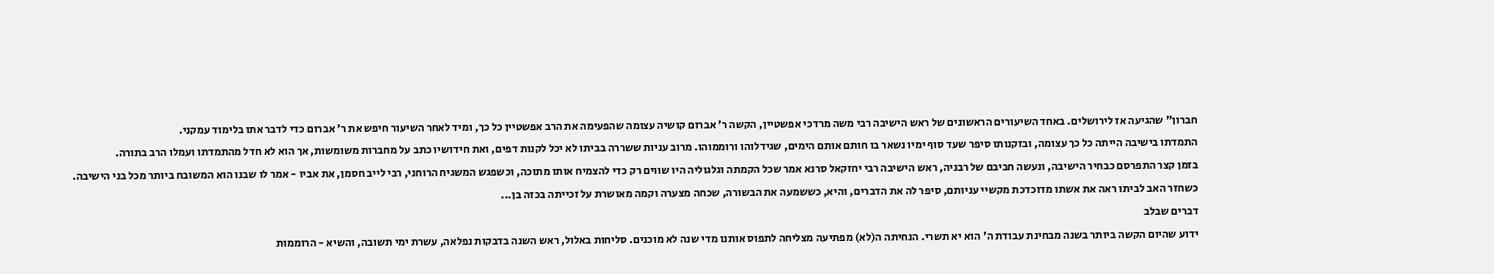חברון" שהגיעה אז לירושלים. באחד השיעורים הראשונים של ראש הישיבה רבי משה מרדכי אפשטיין, הקשה ר' אברום קושיה עצומה שהפעימה את הרב אפשטיין כל כך, ומיד לאחר השיעור חיפש את ר' אברום כדי לדבר אתו בלימוד עמקני.
התמדתו בישיבה הייתה כל כך עצומה, ובזקנותו סיפר שעד סוף ימיו נשאר בו חותם אותם הימים, שגידלוהו ורוממוהו. מרוב עניות ששררה בביתו לא יכל לקנות דפים, ואת חידושיו כתב על מחברות משומשות, אך הוא לא חדל מהתמדתו ועמלו הרב בתורה.
בזמן קצר התפרסם כבחיר הישיבה, ונעשה חביבם של רבניה, ראש הישיבה רבי יחזקאל סרנא אמר שכל הקמתה וגלגוליה היו שווים רק כדי להצמיח אותו מתוכה, וכשפגש המשגיח הרוחני, רבי לייב חסמן, את אביו - אמר לו שבנו הוא המשובח ביותר מכל בני הישיבה. כשחזר האב לביתו ראה את אשתו מדוכדכת מקשיי עניותם, סיפר לה את הדברים, והיא, כששמעה את הבשורה, שכחה מצערה וקמה מאושרת על זכייתה בכזה בן...
דברים שבלב
ידוע שהיום הקשה ביותר בשנה מבחינת עבודת ה' הוא יא תשרי. הנחיתה ה(לא) מפתיעה מצליחה לתפוס אותנו מדי שנה לא מוכנים. סליחות באלול, ראש השנה בדבקות נפלאה, עשרת ימי תשובה, והשיא - הרוממות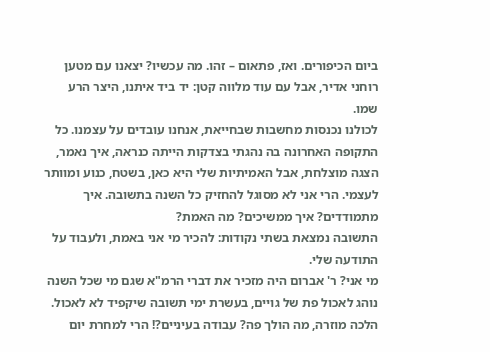ביום הכיפורים. ואז, פתאום – זהו. מה עכשיו? יצאנו עם מטען רוחני אדיר, אבל עם עוד מלווה קטן: יד ביד איתנו, היצר הרע שמו.
לכולנו נכנסות מחשבות שבחייאת, אנחנו עובדים על עצמנו. כל התקופה האחרונה בה נהגתי בצדקות הייתה כנראה, איך נאמר, הצגה מוצלחת, אבל האמיתיות שלי היא כאן, בשטח, כנוע ומוותר לעצמי. הרי אני לא מסוגל להחזיק כל השנה בתשובה. איך מתמודדים? איך ממשיכים? מה האמת?
התשובה נמצאת בשתי נקודות: להכיר מי אני באמת, ולעבוד על התודעה שלי.
מי אני? ר' אברום היה מזכיר את דברי הרמ"א שגם מי שכל השנה נוהג לאכול פת של גויים, בעשרת ימי תשובה שיקפיד לא לאכול. הלכה מוזרה, מה הולך פה? עבודה בעיניים?! הרי למחרת יום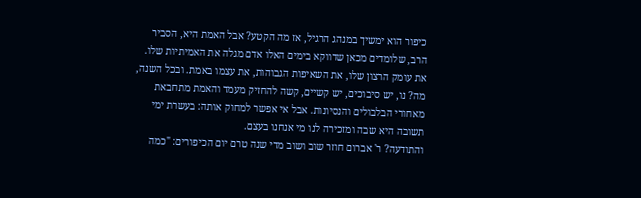כיפור הוא ימשיך במנהג הרגיל, אז מה הקטע? אבל האמת היא, הסביר הרב, שלומדים מכאן שדווקא בימים האלו אדם מגלה את האמיתיות שלו. את עומק הרצון שלו, את השאיפות הגבוהות, את עצמו באמת. ובכל השנה, מה? נו, יש סיבוכים, יש קשיים, קשה להחזיק מעמד והאמת מתחבאת מאחורי הבלבולים והנסיונות. אבל אי אפשר למחוק אותה: בעשרת ימי תשובה היא שבה ומזכירה לנו מי אנחנו בעצם.
והתודעה? ר' אברום חוזר שוב ושוב מדי שנה טרם יום הכיפורים: "כמה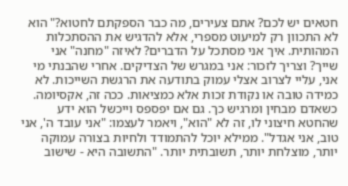חטאים יש לכם? אתם צעירים, מה כבר הספקתם לחטוא?" הוא לא התכוון רק למיעוט מספרי, אלא להדגיש את ההסתכלות המהותית. איך אני מסתכל על הדברים? לאיזה "מחנה" אני שייך? וצריך לזכור: אני במגרש של הצדיקים. אחרי שהבנתי מי אני, עליי לצרוב אצלי עמוק בתודעה את הרגשת השייכות. לא כמידה טובה או נקודת זכות אלא כמציאות. ככה זה, אקסיומה.
כשאדם מבחין ומרגיש כך. גם אם יפספס וייכשל הוא ידע שהחטא חיצוני לו, זה לא "הוא", ויאמר לעצמו: "אני עובד ה', אני טוב, אני אגדל". ממילא יוכל להתמודד ולחיות בצורה עמוקה יותר, מוצלחת יותר, תשובתית יותר. "התשובה היא - שישוב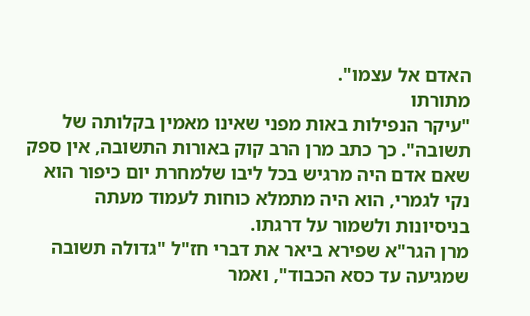האדם אל עצמו".
מתורתו
"עיקר הנפילות באות מפני שאינו מאמין בקלותה של תשובה". כך כתב מרן הרב קוק באורות התשובה, אין ספק שאם אדם היה מרגיש בכל ליבו שלמחרת יום כיפור הוא נקי לגמרי, הוא היה מתמלא כוחות לעמוד מעתה בניסיונות ולשמור על דרגתו.
מרן הגר"א שפירא ביאר את דברי חז"ל "גדולה תשובה שמגיעה עד כסא הכבוד", ואמר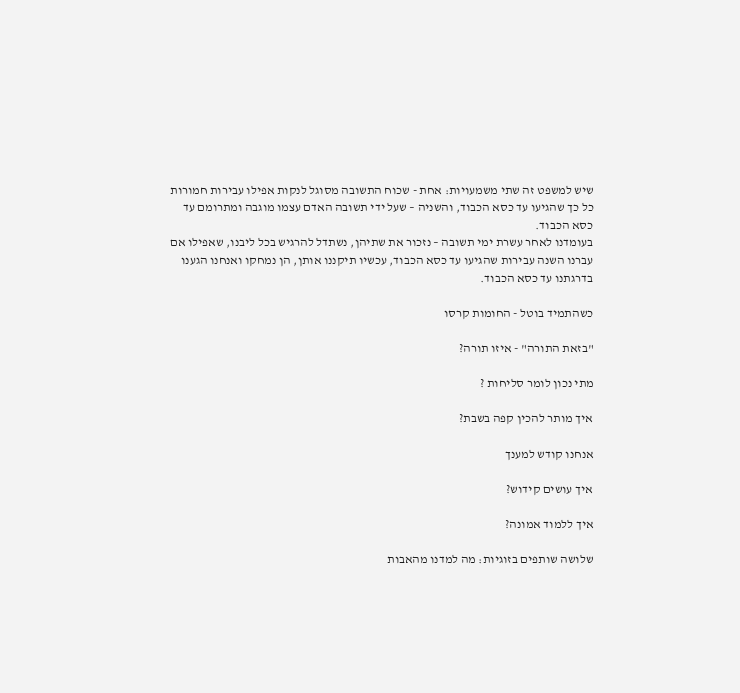שיש למשפט זה שתי משמעויות: אחת - שכוח התשובה מסוגל לנקות אפילו עבירות חמורות כל כך שהגיעו עד כסא הכבוד, והשניה – שעל ידי תשובה האדם עצמו מוגבה ומתרומם עד כסא הכבוד.
בעומדנו לאחר עשרת ימי תשובה – נזכור את שתיהן, נשתדל להרגיש בכל ליבנו, שאפילו אם עברנו השנה עבירות שהגיעו עד כסא הכבוד, עכשיו תיקננו אותן, הן נמחקו ואנחנו הגענו בדרגתנו עד כסא הכבוד.

כשהתמיד בוטל - החומות קרסו

"בזאת התורה" - איזו תורה?

מתי נכון לומר סליחות ?

איך מותר להכין קפה בשבת?

אנחנו קודש למענך

איך עושים קידוש?

איך ללמוד אמונה?

שלושה שותפים בזוגיות: מה למדנו מהאבות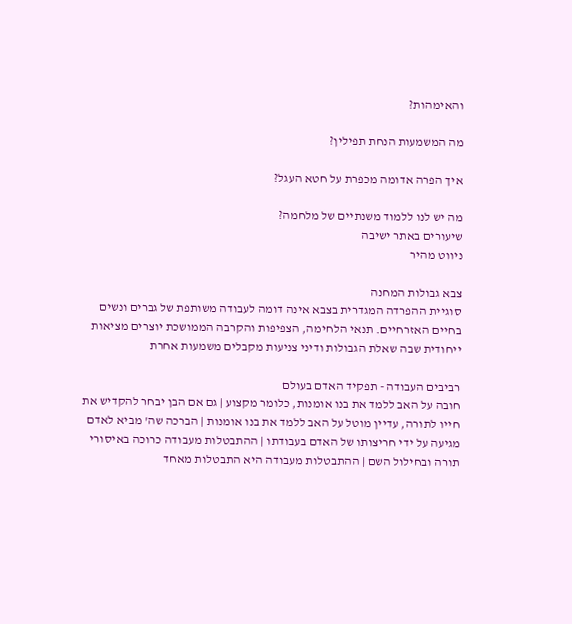והאימהות?

מה המשמעות הנחת תפילין?

איך הפרה אדומה מכפרת על חטא העגל?

מה יש לנו ללמוד משנתיים של מלחמה?
שיעורים באתר ישיבה
ניווט מהיר

צבא גבולות המחנה
סוגיית ההפרדה המגדרית בצבא אינה דומה לעבודה משותפת של גברים ונשים בחיים האזרחיים. תנאי הלחימה, הצפיפות והקרבה הממושכת יוצרים מציאות ייחודית שבה שאלת הגבולות ודיני צניעות מקבלים משמעות אחרת

רביבים העבודה - תפקיד האדם בעולם
חובה על האב ללמד את בנו אומנות, כלומר מקצוע | גם אם הבן יבחר להקדיש את חייו לתורה, עדיין מוטל על האב ללמד את בנו אומנות | הברכה שה' מביא לאדם מגיעה על ידי חריצותו של האדם בעבודתו | ההתבטלות מעבודה כרוכה באיסורי תורה ובחילול השם | ההתבטלות מעבודה היא התבטלות מאחד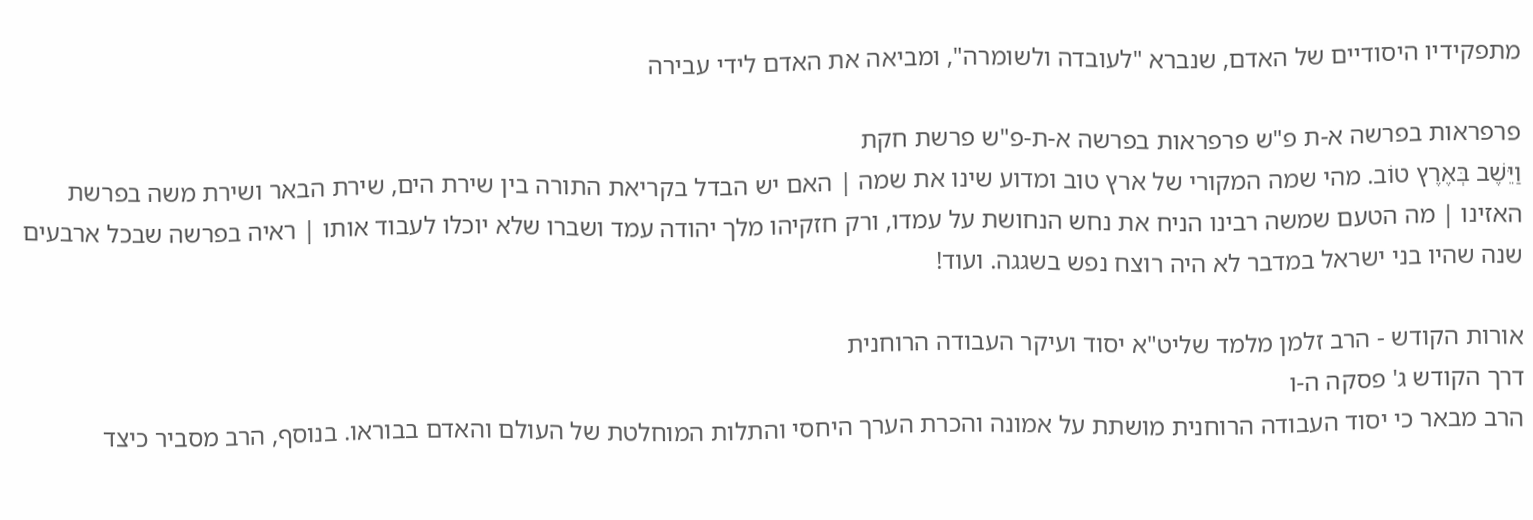מתפקידיו היסודיים של האדם, שנברא "לעובדה ולשומרה", ומביאה את האדם לידי עבירה

פרפראות בפרשה א-ת פ"ש פרפראות בפרשה א-ת-פ"ש פרשת חקת
וַיֵּשֶׁב בְּאֶרֶץ טוֹב. מהי שמה המקורי של ארץ טוב ומדוע שינו את שמה | האם יש הבדל בקריאת התורה בין שירת הים, שירת הבאר ושירת משה בפרשת האזינו | מה הטעם שמשה רבינו הניח את נחש הנחושת על עמדו, ורק חזקיהו מלך יהודה עמד ושברו שלא יוכלו לעבוד אותו | ראיה בפרשה שבכל ארבעים שנה שהיו בני ישראל במדבר לא היה רוצח נפש בשגגה. ועוד!

אורות הקודש - הרב זלמן מלמד שליט"א יסוד ועיקר העבודה הרוחנית
דרך הקודש ג' פסקה ה-ו
הרב מבאר כי יסוד העבודה הרוחנית מושתת על אמונה והכרת הערך היחסי והתלות המוחלטת של העולם והאדם בבוראו. בנוסף, הרב מסביר כיצד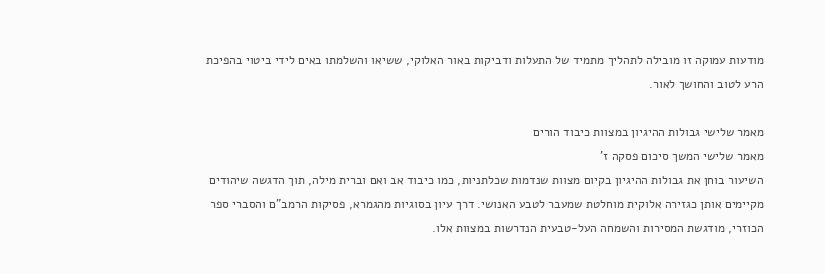מודעות עמוקה זו מובילה לתהליך מתמיד של התעלות ודביקות באור האלוקי, ששיאו והשלמתו באים לידי ביטוי בהפיכת הרע לטוב והחושך לאור.

מאמר שלישי גבולות ההיגיון במצוות כיבוד הורים
מאמר שלישי המשך סיכום פסקה ז'
השיעור בוחן את גבולות ההיגיון בקיום מצוות שנדמות שכלתניות, כמו כיבוד אב ואם וברית מילה, תוך הדגשה שיהודים מקיימים אותן כגזירה אלוקית מוחלטת שמעבר לטבע האנושי. דרך עיון בסוגיות מהגמרא, פסיקות הרמב"ם והסברי ספר הכוזרי, מודגשת המסירות והשמחה העל-טבעית הנדרשות במצוות אלו.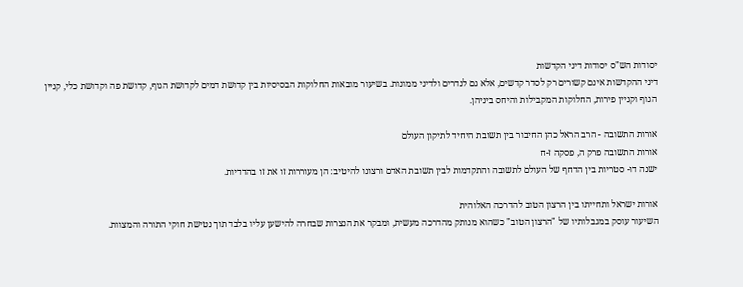יסודות הש"ס יסודות דיני הקדשות
דיני ההקדשות אינם קשורים רק לסדר קדשים, אלא גם לנדרים ולדיני ממונות. בשיעור מובאות החלוקות הבסיסיות בין קדושת דמים לקדושת הגוף, קדושת פה וקדושת כלי, קניין הגוף וקניין פירות, החלוקות המקבילות והיחס ביניהן.

אורות התשובה - הרב הראל כהן החיבור בין תשובת היחיד לתיקון העולם
אורות התשובה פרק ה, פסקה ז-ח
ישנה דו- סטריות בין הדחף של העולם לתשובה והתקדמות לבין תשובת האדם ורצונו להיטיב: הן מעוררות זו את זו בהדדיות.

אורות ישראל ותחייתו בין הרצון הטוב להדרכה האלוהית
השיעור עוסק במגבלותיו של "הרצון הטוב" כשהוא מנותק מהדרכה מעשית, ומבקר את הנצרות שבחרה להישען עליו בלבד תוך נטישת חוקי התורה והמצוות.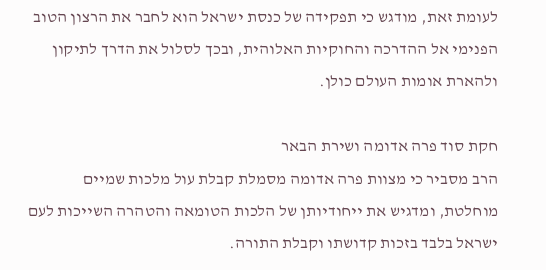לעומת זאת, מודגש כי תפקידה של כנסת ישראל הוא לחבר את הרצון הטוב הפנימי אל ההדרכה והחוקיות האלוהית, ובכך לסלול את הדרך לתיקון ולהארת אומות העולם כולן.

חקת סוד פרה אדומה ושירת הבאר
הרב מסביר כי מצוות פרה אדומה מסמלת קבלת עול מלכות שמיים מוחלטת, ומדגיש את ייחודיותן של הלכות הטומאה והטהרה השייכות לעם ישראל בלבד בזכות קדושתו וקבלת התורה.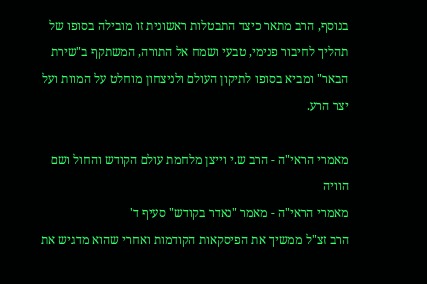בנוסף, הרב מתאר כיצד התבטלות ראשונית זו מובילה בסופו של תהליך לחיבור פנימי, טבעי ושמח אל התורה, המשתקף ב"שירת הבאר" ומביא בסופו לתיקון העולם ולניצחון מוחלט על המוות ועל יצר הרע.

מאמרי הראי"ה - הרב ש.י וייצן מלחמת עולם הקודש והחול ושם הוויה
מאמרי הראי"ה - מאמר "נאדר בקודש" סעיף ד'
הרב זצ"ל ממשיך את הפיסקאות הקודמות ואחרי שהוא מדגיש את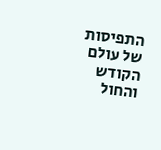התפיסות של עולם הקודש והחול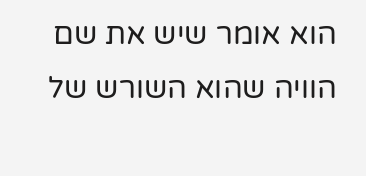הוא אומר שיש את שם הוויה שהוא השורש של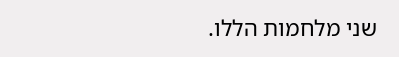שני מלחמות הללו.